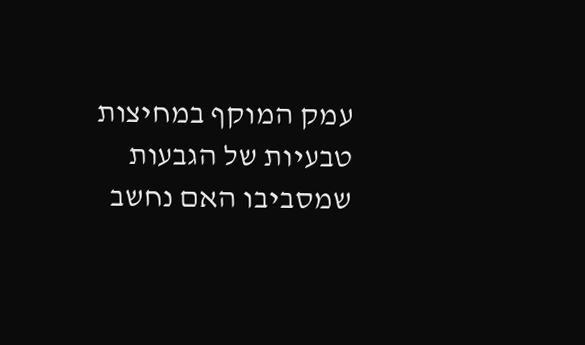עמק המוקף במחיצות טבעיות של הגבעות שמסביבו האם נחשב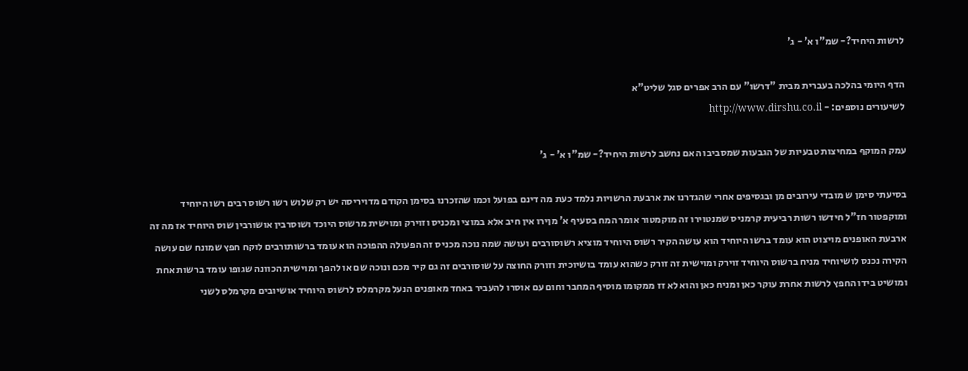לרשות היחיד?- שמ"ו א' - ג'

הדף היומי בהלכה בעברית מבית "דרשו" עם הרב אפרים סגל שליט"א
לשיעורים נוספים: - http://www.dirshu.co.il

עמק המוקף במחיצות טבעיות של הגבעות שמסביבו האם נחשב לרשות היחיד?- שמ"ו א' - ג'

בסיעתי סימן ש מובדי עירובים מן ובגסיפים אחרי שהגדרנו את ארבעת הרשויות נלמד כעת מה דינם בפועל וכמו שהזכרנו בסימן הקודם מדויריסה יש רק שלוש רשו רשוס רבים רשו היוחיד ומוקפטור חז"ל חידשו רשות רביעית קרמניס שמנטוירו זה מוקמטור אומר המח בסעיף א' מןירו אין חיב אלא במוצי ומכניס וזוירק ומוישית מרשוס היוכד ושוסרבין אושורבין שוס היוחיד אז מה זה ארבעת האופנים מויצוט הוא עומד ברשו היוחיד הוא עושה הקיר רשוס היוחיד מוציא רשוסורבים ועושה שמה נוכה מכניס זה הפעולה ההפוכה הוא עומד ברשותורבים לוקח חפץ שמונח שם עושה הקירה נכנס לושיוחיד מניח ברשוס היוחיד זוירק ומוישית זה זורק כשהוא עומד בושיוכית וזורק החוצה על שוסורבים זה גם קיר מכם ונוכה שם או להפך ומוישית הכוונה שגופו עומד ברשות אחת ומושיט בידו החפץ לרשות אחרת עוקר כאן ומניח כאן והוא לא זז ממקומו מוסיף המחבר וחום עם אוסרו להעביר באחד מאופנים הנעל מקרמלס לרשוס היוחיד אושיובים מקרמלס לשני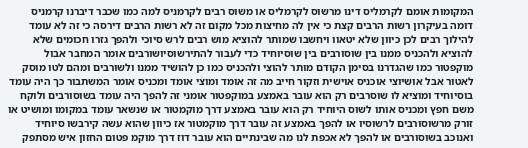המקומות אומם לקרמליס דינו מרשוס לקרמליס או משוס רבים לקרמניס למה כמו שכבר דיברנו קרמניס דומה בעיקרון רשות הרבים קצת כי אין לה מחיצות מכל מקום זה לא רשות הרבים דירסה כי זה לא עומד להילוך רבים לכן כיוון שלא יטאוו ויחשבו שמותר להוציא מוש רבים לרש סיוכי ולהפך גזרו חכומים שלא להוציא ולהכניס ממנו בין שוסורבים בין שוסיוחיד כדי לעבור להתירשוסיושורבים אומר המחבר אבול מוקפטור כמו שהגדרנו בסימן הקודם מותר להוצי ולהכניס כמו כן להושיד ממנו ולשורבים ומהם לטו מוסק לאטור אבל אושיוצי אוכניס אוישית וזקור חייב מה זה אומד ומוצי אומד ומכניס אומר המשתבור כך היה עומד בוסיוחיד ומוציא לו שוסרבים רק הוא עובר באמצע במוקפטור אומני זה להפך היה עומד בשוסורבים ולוקח משם חפץ ומכניס אותו לשוס היוחיד רק הוא עובר באמצע דרך מוקמטור או שנשאר עומד במקומו ומושיט או זורק מרשוסורבים לרשוסיו או להפך באמצע זה עובר דרך מוקמטור אז כיוון שהוא עשה קירבשו סיוחיד ואנוכב בשוסורבים או להפך לא אכפת לנו מה שבינתיים הוא עובר דוז דרך מוקמ פטום החזון איש מסתפק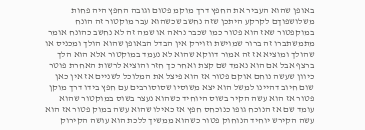באופן שהוא העביר את החפץ דרך מוקמ פטום וגובה החפץ היה פחות משלושפוךם לקרקע היתכן שזה נחשב שכשהוא עבר מוקטור זה הונח במוקפטור שאז הוא פטור כמו שכבר נראה או שמה זה לא נחשב כהונח אומר מתמשתברו זה ברור שמוישת וזוירק אין הבדל הבאופן שהוא הולך ומכניס או שהולך ומוציא אז זה אמור דווקא שהוא לא נעמד במוקטור אלא הוא הלך ברצף אבל אם הוא נאמד שם קצת ואחר כך חזר והוציא לרשות האחרת פוטר כיוון שעשה נוחם אוקם פטור אז הוא פיצל את המלוכל לשניים אז אין כאן שום חיוב דהיינו למשל הוא יצא משוסיו שסוסורבים עם חפץ בידו דרך מוקן פטור אז הוא עשה הקיר בשוס היוחיד כשהוא נעצר בשוס במוקטור שהוא עומד שם אז הנוכח גופו כנוכחס חפץ אז כאילו שהוא עשה במוק פטור אז הוא עשה הקירש יוחיד הנוחוק פטור כשהוא ממשיך ללכת הוא עושה הקירוק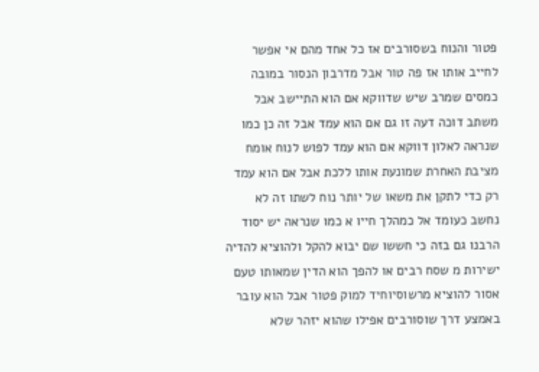פטור והנוח בשסורבים אז כל אחד מהם אי אפשר לחייב אותו אז פה טור אבל מדרבון הנסור במובה כמסים שמרב שיש שדווקא אם הוא התיישב אבל משתב דוכה דעה זו גם אם הוא עמד אבל זה כן כמו שנראה לאלון דווקא אם הוא עמד לפוש לנוח אומח מציבת האחרת שמונעת אותו ללכת אבל אם הוא עמד רק כדי לתקן את משאו של יותר נוח לשתו זה לא נחשב כעומד אל כמהלך חייו א כמו שנראה יש יסוד הרבנו גם בזה כי חששו שם יבוא להקל ולהוציא להדיה ישירות מ שסח רבים או להפך הוא הדין שמאותו טעם אסור להוציא מרשוסיוחיד למוק פטור אבל הוא עובר באמצע דרך שוסורבים אפילו שהוא יזהר שלא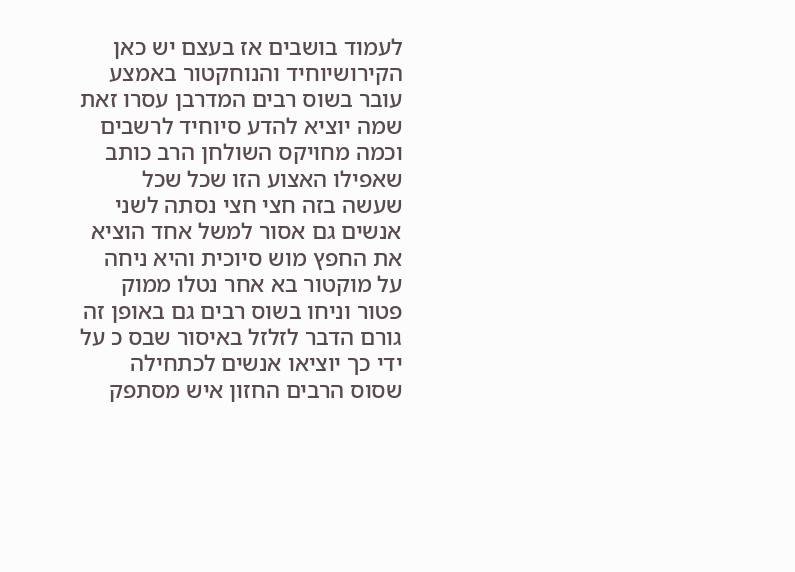לעמוד בושבים אז בעצם יש כאן הקירושיוחיד והנוחקטור באמצע עובר בשוס רבים המדרבן עסרו זאת שמה יוציא להדע סיוחיד לרשבים וכמה מחויקס השולחן הרב כותב שאפילו האצוע הזו שכל שכל שעשה בזה חצי חצי נסתה לשני אנשים גם אסור למשל אחד הוציא את החפץ מוש סיוכית והיא ניחה על מוקטור בא אחר נטלו ממוק פטור וניחו בשוס רבים גם באופן זה גורם הדבר לזלזל באיסור שבס כ על ידי כך יוציאו אנשים לכתחילה שסוס הרבים החזון איש מסתפק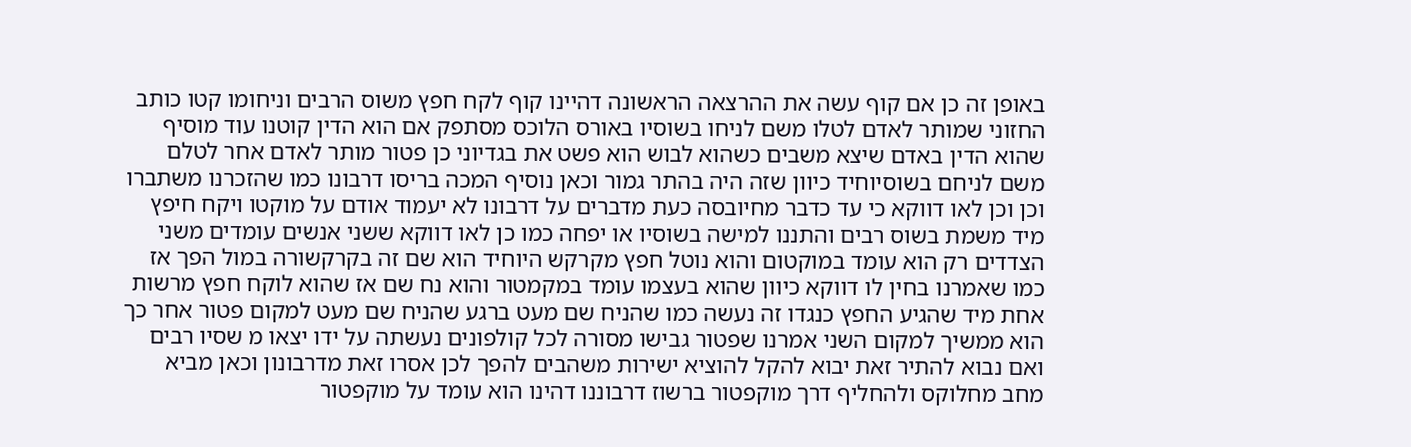באופן זה כן אם קוף עשה את ההרצאה הראשונה דהיינו קוף לקח חפץ משוס הרבים וניחומו קטו כותב החזוני שמותר לאדם לטלו משם לניחו בשוסיו באורס הלוכס מסתפק אם הוא הדין קוטנו עוד מוסיף שהוא הדין באדם שיצא משבים כשהוא לבוש הוא פשט את בגדיוני כן פטור מותר לאדם אחר לטלם משם לניחם בשוסיוחיד כיוון שזה היה בהתר גמור וכאן נוסיף המכה בריסו דרבונו כמו שהזכרנו משתברו וכן וכן לאו דווקא כי עד כדבר מחיובסה כעת מדברים על דרבונו לא יעמוד אודם על מוקטו ויקח חיפץ מיד משמת בשוס רבים והתננו למישה בשוסיו או יפחה כמו כן לאו דווקא ששני אנשים עומדים משני הצדדים רק הוא עומד במוקטום והוא נוטל חפץ מקרקש היוחיד הוא שם זה בקרקשורה במול הפך אז כמו שאמרנו בחין לו דווקא כיוון שהוא בעצמו עומד במקמטור והוא נח שם אז שהוא לוקח חפץ מרשות אחת מיד שהגיע החפץ כנגדו זה נעשה כמו שהניח שם מעט ברגע שהניח שם מעט למקום פטור אחר כך הוא ממשיך למקום השני אמרנו שפטור גבישו מסורה לכל קולפונים נעשתה על ידו יצאו מ שסיו רבים ואם נבוא להתיר זאת יבוא להקל להוציא ישירות משהבים להפך לכן אסרו זאת מדרבונון וכאן מביא מחב מחלוקס ולהחליף דרך מוקפטור ברשוז דרבוננו דהינו הוא עומד על מוקפטור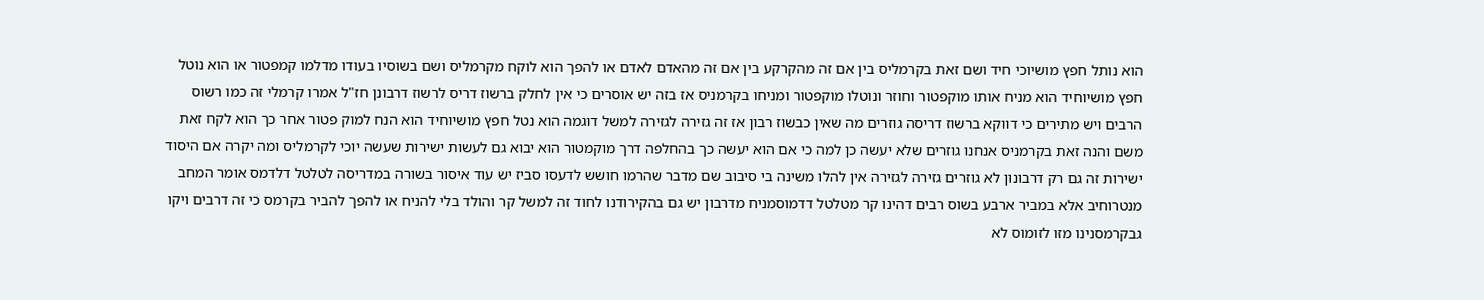הוא נותל חפץ מושיוכי חיד ושם זאת בקרמליס בין אם זה מהקרקע בין אם זה מהאדם לאדם או להפך הוא לוקח מקרמליס ושם בשוסיו בעודו מדלמו קמפטור או הוא נוטל חפץ מושיוחיד הוא מניח אותו מוקפטור וחוזר ונוטלו מוקפטור ומניחו בקרמניס אז בזה יש אוסרים כי אין לחלק ברשוז דריס לרשוז דרבונן חז"ל אמרו קרמלי זה כמו רשוס הרבים ויש מתירים כי דווקא ברשוז דריסה גוזרים מה שאין כבשוז רבון אז זה גזירה לגזירה למשל דוגמה הוא נטל חפץ מושיוחיד הוא הנח למוק פטור אחר כך הוא לקח זאת משם והנה זאת בקרמניס אנחנו גוזרים שלא יעשה כן למה כי אם הוא יעשה כך בהחלפה דרך מוקמטור הוא יבוא גם לעשות ישירות שעשה יוכי לקרמליס ומה יקרה אם היסוד ישירות זה גם רק דרבונון לא גוזרים גזירה לגזירה אין להלו משינה בי סיבוב שם מדבר שהרמו חושש לדעסו סביז יש עוד איסור בשורה במדריסה לטלטל דלדמס אומר המחב מנטרוחיב אלא במביר ארבע בשוס רבים דהינו קר מטלטל דדמוסמניח מדרבון יש גם בהקירודנו לחוד זה למשל קר והולד בלי להניח או להפך להביר בקרמס כי זה דרבים ויקו גבקרמסנינו מזו לזומוס לא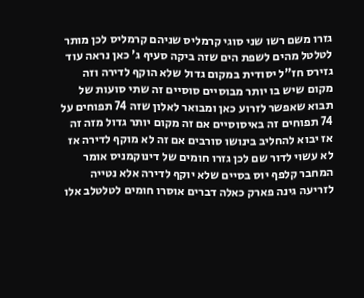גזרו משם רשו שני סוגי קרמליס שניהם קרמליס לכן מותר לטלטל מהים לשפת הים שזה ביקה סעיף ג' כאן נראה עוד גזירס חז"ל יסודית במקום גדול שלא הוקף לדירה וזה מקום שיש בו יותר מבוסיים סוסיים זה שתי סועות של תבוא שאפשר לזרוע כאן ומבואר לאלון שזה 74 תפוחים על 74 תפוחים זה באיסוסיים אם זה מקום יותר גדול מזה זה אז יבוא להחליב בינושו סורבים אם זה לא מוקף לדירה אז לא עשוי לדור שם לכן גזרו חומים של דינוקמניס אומר המחבר קלפף יוס בסיים שלא יוקף לדירה אלא נטייה לזריעה גינה פארק כאלה דברים אוסרו חומים לטלטלב אלו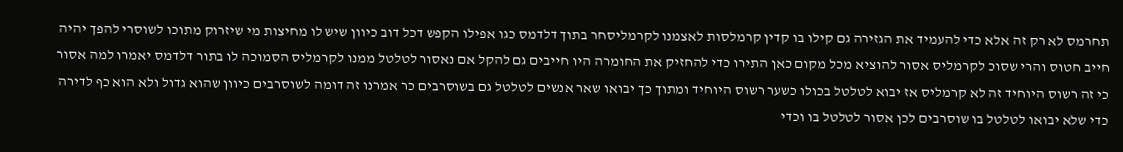תחרמס לא רק זה אלא כדי להעמיד את הגזירה גם קילו בו קדין קרמלסות לאצמנו לקרמליסחר בתוך דלדמס כגו אפילו הקפש דכל דוב כיוון שיש לו מחיצות מי שיזרוק מתוכו לשוסרי להפך יהיה חייב חטוס והרי שסוכ לקרמליס אסור להוציא מכל מקום כאן התירו כדי להחזיק את החומרה היו חייבים גם להקל אם נאסור לטלטל ממנו לקרמליס הסמוכה לו בתור דלדמס יאמרו למה אסור כי זה רשוס היוחיד זה לא קרמליס אז יבוא לטלטל בכולו כשער רשוס היוחיד ומתוך כך יבואו שאר אנשים לטלטל גם בשוסרבים כר אמרנו זה דומה לשוסרבים כיוון שהוא גדול ולא הוא כף לדירה כדי שלא יבואו לטלטל בו שוסרבים לכן אסור לטלטל בו וכדי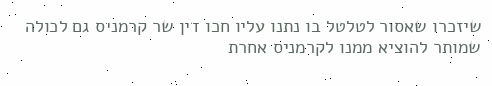שיזכרו שאסור לטלטל בו נתנו עליו חכו דין שר קרמניס גם לכולה שמותר להוציא ממנו לקרמניס אחרת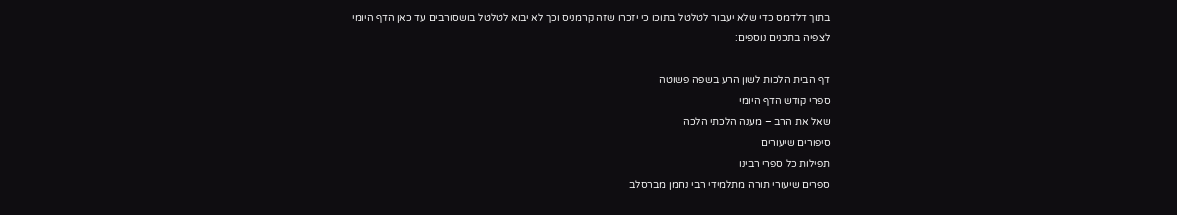בתוך דלדמס כדי שלא יעבור לטלטל בתוכו כי יזכרו שזה קרמניס וכך לא יבוא לטלטל בושסורבים עד כאן הדף היומי
לצפיה בתכנים נוספים:

דף הבית הלכות לשון הרע בשפה פשוטה
ספרי קודש הדף היומי
שאל את הרב – מענה הלכתי הלכה
סיפורים שיעורים
תפילות כל ספרי רבינו
ספרים שיעורי תורה מתלמידי רבי נחמן מברסלב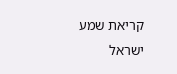קריאת שמע ישראל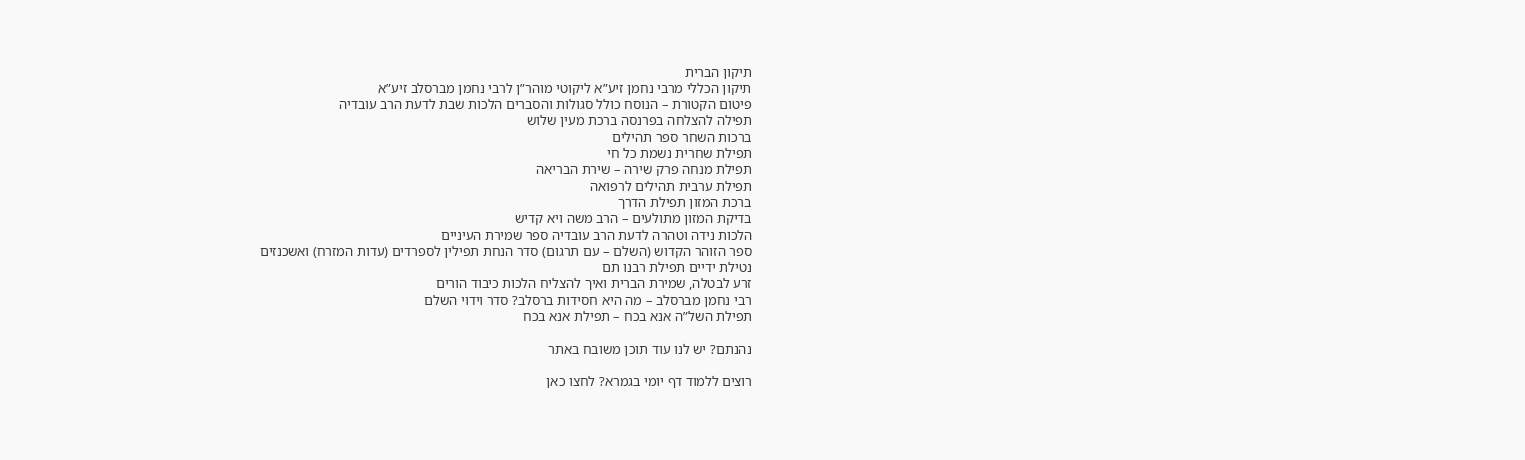תיקון הברית
תיקון הכללי מרבי נחמן זיע”א ליקוטי מוהר”ן לרבי נחמן מברסלב זיע”א
פיטום הקטורת – הנוסח כולל סגולות והסברים הלכות שבת לדעת הרב עובדיה
תפילה להצלחה בפרנסה ברכת מעין שלוש
ברכות השחר ספר תהילים
תפילת שחרית נשמת כל חי
תפילת מנחה פרק שירה – שירת הבריאה
תפילת ערבית תהילים לרפואה
ברכת המזון תפילת הדרך
בדיקת המזון מתולעים – הרב משה ויא קדיש
הלכות נידה וטהרה לדעת הרב עובדיה ספר שמירת העיניים
ספר הזוהר הקדוש (השלם – עם תרגום) סדר הנחת תפילין לספרדים (עדות המזרח) ואשכנזים
נטילת ידיים תפילת רבנו תם
זרע לבטלה, שמירת הברית ואיך להצליח הלכות כיבוד הורים
רבי נחמן מברסלב – מה היא חסידות ברסלב? סדר וידוי השלם
תפילת השל”ה אנא בכח – תפילת אנא בכח

נהנתם? יש לנו עוד תוכן משובח באתר

רוצים ללמוד דף יומי בגמרא? לחצו כאן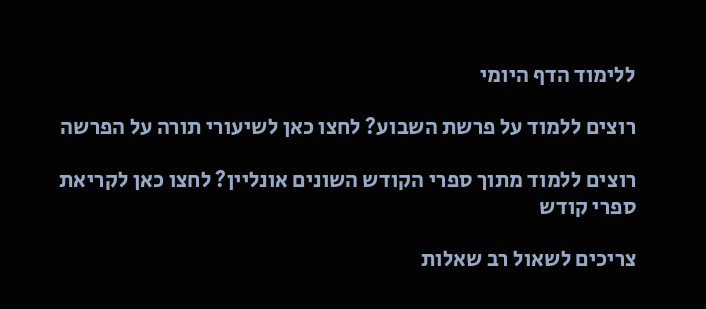ללימוד הדף היומי

רוצים ללמוד על פרשת השבוע? לחצו כאן לשיעורי תורה על הפרשה

רוצים ללמוד מתוך ספרי הקודש השונים אונליין? לחצו כאן לקריאת ספרי קודש

צריכים לשאול רב שאלות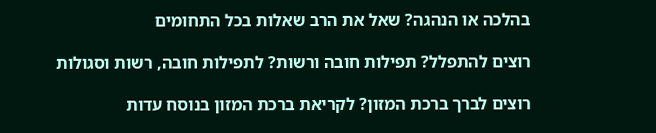בהלכה או הנהגה? שאל את הרב שאלות בכל התחומים

רוצים להתפלל? תפילות חובה ורשות? לתפילות חובה, רשות וסגולות

רוצים לברך ברכת המזון? לקריאת ברכת המזון בנוסח עדות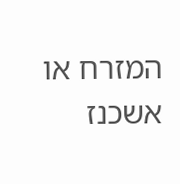המזרח או אשכנז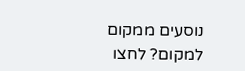נוסעים ממקום למקום? לחצו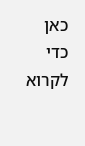כאן כדי לקרוא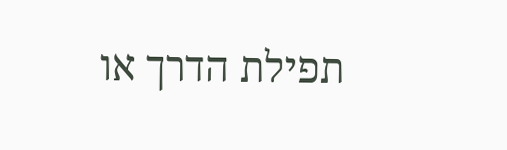תפילת הדרך או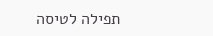תפילה לטיסה